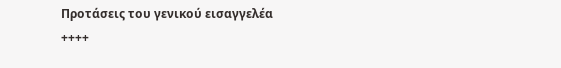Προτάσεις του γενικού εισαγγελέα
++++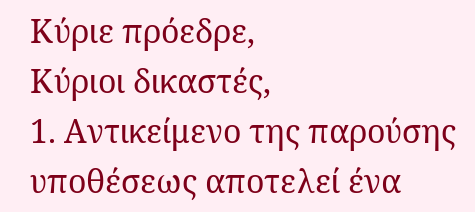Κύριε πρόεδρε,
Κύριοι δικαστές,
1. Αντικείμενο της παρούσης υποθέσεως αποτελεί ένα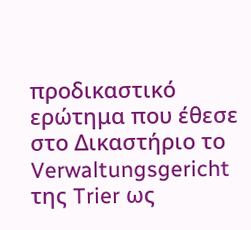προδικαστικό ερώτημα που έθεσε στο Δικαστήριο το Verwaltungsgericht της Trier ως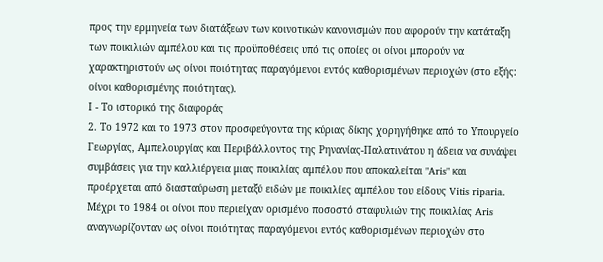προς την ερμηνεία των διατάξεων των κοινοτικών κανονισμών που αφορούν την κατάταξη των ποικιλιών αμπέλου και τις προϋποθέσεις υπό τις οποίες οι οίνοι μπορούν να χαρακτηριστούν ως οίνοι ποιότητας παραγόμενοι εντός καθορισμένων περιοχών (στο εξής: οίνοι καθορισμένης ποιότητας).
Ι - Το ιστορικό της διαφοράς
2. Το 1972 και το 1973 στον προσφεύγοντα της κύριας δίκης χορηγήθηκε από το Υπουργείο Γεωργίας, Αμπελουργίας και Περιβάλλοντος της Ρηνανίας-Παλατινάτου η άδεια να συνάψει συμβάσεις για την καλλιέργεια μιας ποικιλίας αμπέλου που αποκαλείται "Aris" και προέρχεται από διασταύρωση μεταξύ ειδών με ποικιλίες αμπέλου του είδους Vitis riparia. Μέχρι το 1984 οι οίνοι που περιείχαν ορισμένο ποσοστό σταφυλιών της ποικιλίας Aris αναγνωρίζονταν ως οίνοι ποιότητας παραγόμενοι εντός καθορισμένων περιοχών στο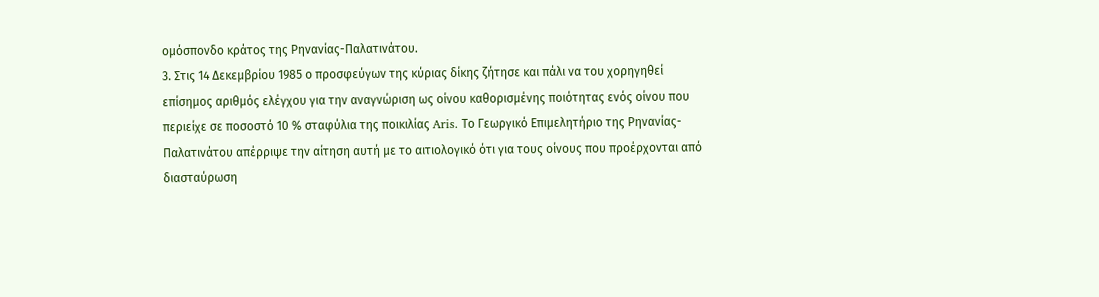ομόσπονδο κράτος της Ρηνανίας-Παλατινάτου.
3. Στις 14 Δεκεμβρίου 1985 ο προσφεύγων της κύριας δίκης ζήτησε και πάλι να του χορηγηθεί επίσημος αριθμός ελέγχου για την αναγνώριση ως οίνου καθορισμένης ποιότητας ενός οίνου που περιείχε σε ποσοστό 10 % σταφύλια της ποικιλίας Aris. Το Γεωργικό Επιμελητήριο της Ρηνανίας-Παλατινάτου απέρριψε την αίτηση αυτή με το αιτιολογικό ότι για τους οίνους που προέρχονται από διασταύρωση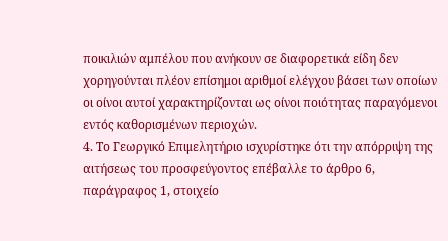ποικιλιών αμπέλου που ανήκουν σε διαφορετικά είδη δεν χορηγούνται πλέον επίσημοι αριθμοί ελέγχου βάσει των οποίων οι οίνοι αυτοί χαρακτηρίζονται ως οίνοι ποιότητας παραγόμενοι εντός καθορισμένων περιοχών.
4. Το Γεωργικό Επιμελητήριο ισχυρίστηκε ότι την απόρριψη της αιτήσεως του προσφεύγοντος επέβαλλε το άρθρο 6, παράγραφος 1, στοιχείο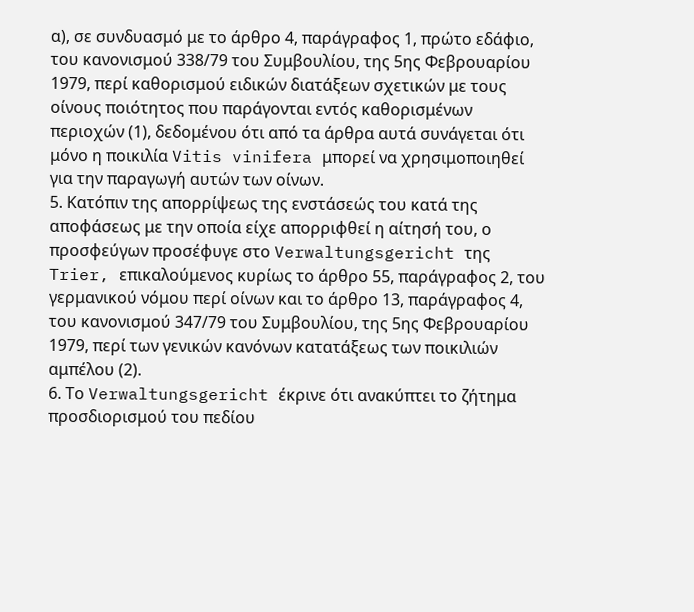α), σε συνδυασμό με το άρθρο 4, παράγραφος 1, πρώτο εδάφιο, του κανονισμού 338/79 του Συμβουλίου, της 5ης Φεβρουαρίου 1979, περί καθορισμού ειδικών διατάξεων σχετικών με τους οίνους ποιότητος που παράγονται εντός καθορισμένων περιοχών (1), δεδομένου ότι από τα άρθρα αυτά συνάγεται ότι μόνο η ποικιλία Vitis vinifera μπορεί να χρησιμοποιηθεί για την παραγωγή αυτών των οίνων.
5. Κατόπιν της απορρίψεως της ενστάσεώς του κατά της αποφάσεως με την οποία είχε απορριφθεί η αίτησή του, ο προσφεύγων προσέφυγε στο Verwaltungsgericht της Trier, επικαλούμενος κυρίως το άρθρο 55, παράγραφος 2, του γερμανικού νόμου περί οίνων και το άρθρο 13, παράγραφος 4, του κανονισμού 347/79 του Συμβουλίου, της 5ης Φεβρουαρίου 1979, περί των γενικών κανόνων κατατάξεως των ποικιλιών αμπέλου (2).
6. Το Verwaltungsgericht έκρινε ότι ανακύπτει το ζήτημα προσδιορισμού του πεδίου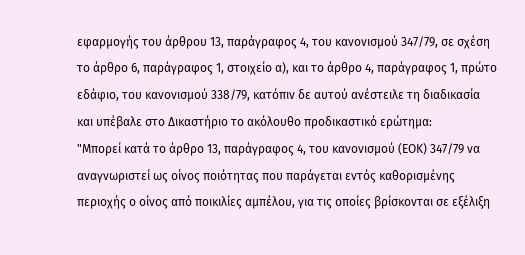εφαρμογής του άρθρου 13, παράγραφος 4, του κανονισμού 347/79, σε σχέση το άρθρο 6, παράγραφος 1, στοιχείο α), και το άρθρο 4, παράγραφος 1, πρώτο εδάφιο, του κανονισμού 338/79, κατόπιν δε αυτού ανέστειλε τη διαδικασία και υπέβαλε στο Δικαστήριο το ακόλουθο προδικαστικό ερώτημα:
"Μπορεί κατά το άρθρο 13, παράγραφος 4, του κανονισμού (ΕΟΚ) 347/79 να αναγνωριστεί ως οίνος ποιότητας που παράγεται εντός καθορισμένης περιοχής ο οίνος από ποικιλίες αμπέλου, για τις οποίες βρίσκονται σε εξέλιξη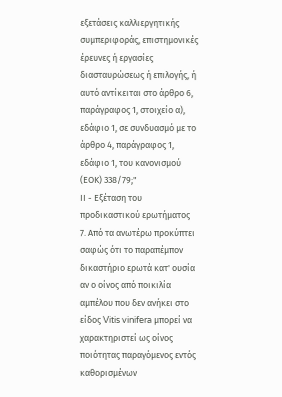εξετάσεις καλλιεργητικής συμπεριφοράς, επιστημονικές έρευνες ή εργασίες διασταυρώσεως ή επιλογής, ή αυτό αντίκειται στο άρθρο 6, παράγραφος 1, στοιχείο α), εδάφιο 1, σε συνδυασμό με το άρθρο 4, παράγραφος 1, εδάφιο 1, του κανονισμού (ΕΟΚ) 338/79;"
ΙΙ - Εξέταση του προδικαστικού ερωτήματος
7. Από τα ανωτέρω προκύπτει σαφώς ότι το παραπέμπον δικαστήριο ερωτά κατ' ουσία αν ο οίνος από ποικιλία αμπέλου που δεν ανήκει στο είδος Vitis vinifera μπορεί να χαρακτηριστεί ως οίνος ποιότητας παραγόμενος εντός καθορισμένων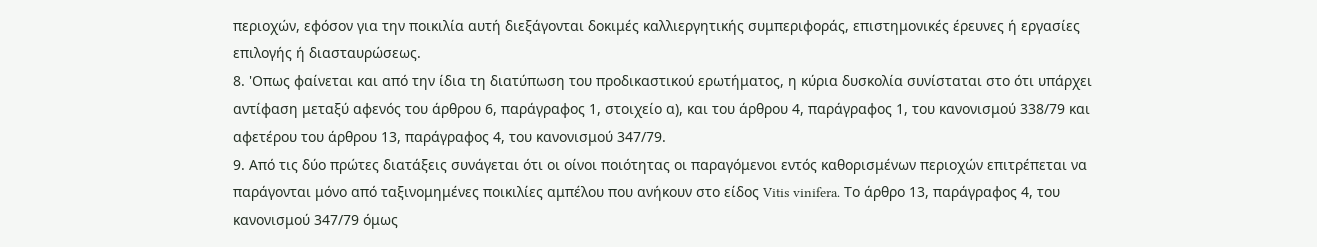περιοχών, εφόσον για την ποικιλία αυτή διεξάγονται δοκιμές καλλιεργητικής συμπεριφοράς, επιστημονικές έρευνες ή εργασίες επιλογής ή διασταυρώσεως.
8. 'Οπως φαίνεται και από την ίδια τη διατύπωση του προδικαστικού ερωτήματος, η κύρια δυσκολία συνίσταται στο ότι υπάρχει αντίφαση μεταξύ αφενός του άρθρου 6, παράγραφος 1, στοιχείο α), και του άρθρου 4, παράγραφος 1, του κανονισμού 338/79 και αφετέρου του άρθρου 13, παράγραφος 4, του κανονισμού 347/79.
9. Από τις δύο πρώτες διατάξεις συνάγεται ότι οι οίνοι ποιότητας οι παραγόμενοι εντός καθορισμένων περιοχών επιτρέπεται να παράγονται μόνο από ταξινομημένες ποικιλίες αμπέλου που ανήκουν στο είδος Vitis vinifera. Το άρθρο 13, παράγραφος 4, του κανονισμού 347/79 όμως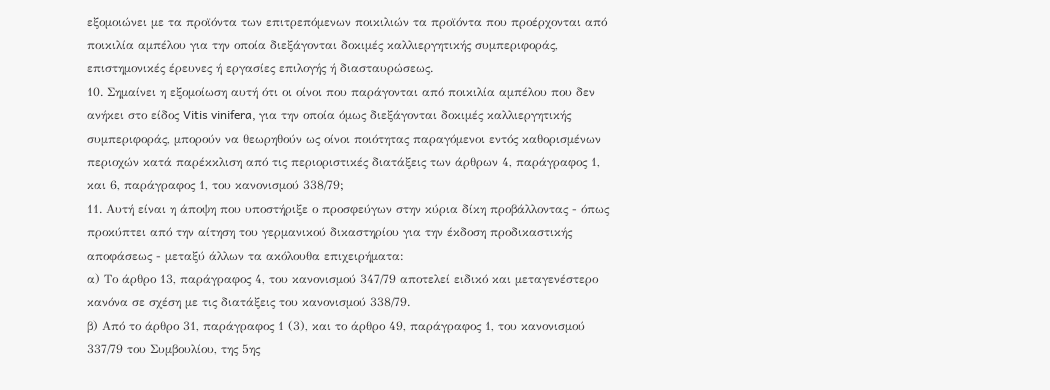εξομοιώνει με τα προϊόντα των επιτρεπόμενων ποικιλιών τα προϊόντα που προέρχονται από ποικιλία αμπέλου για την οποία διεξάγονται δοκιμές καλλιεργητικής συμπεριφοράς, επιστημονικές έρευνες ή εργασίες επιλογής ή διασταυρώσεως.
10. Σημαίνει η εξομοίωση αυτή ότι οι οίνοι που παράγονται από ποικιλία αμπέλου που δεν ανήκει στο είδος Vitis vinifera, για την οποία όμως διεξάγονται δοκιμές καλλιεργητικής συμπεριφοράς, μπορούν να θεωρηθούν ως οίνοι ποιότητας παραγόμενοι εντός καθορισμένων περιοχών κατά παρέκκλιση από τις περιοριστικές διατάξεις των άρθρων 4, παράγραφος 1, και 6, παράγραφος 1, του κανονισμού 338/79;
11. Αυτή είναι η άποψη που υποστήριξε ο προσφεύγων στην κύρια δίκη προβάλλοντας - όπως προκύπτει από την αίτηση του γερμανικού δικαστηρίου για την έκδοση προδικαστικής αποφάσεως - μεταξύ άλλων τα ακόλουθα επιχειρήματα:
α) Το άρθρο 13, παράγραφος 4, του κανονισμού 347/79 αποτελεί ειδικό και μεταγενέστερο κανόνα σε σχέση με τις διατάξεις του κανονισμού 338/79.
β) Από το άρθρο 31, παράγραφος 1 (3), και το άρθρο 49, παράγραφος 1, του κανονισμού 337/79 του Συμβουλίου, της 5ης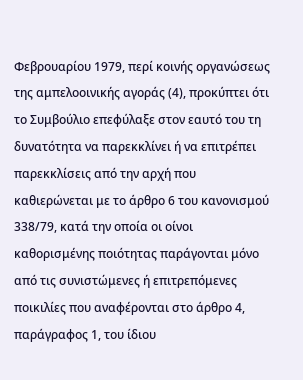Φεβρουαρίου 1979, περί κοινής οργανώσεως της αμπελοοινικής αγοράς (4), προκύπτει ότι το Συμβούλιο επεφύλαξε στον εαυτό του τη δυνατότητα να παρεκκλίνει ή να επιτρέπει παρεκκλίσεις από την αρχή που καθιερώνεται με το άρθρο 6 του κανονισμού 338/79, κατά την οποία οι οίνοι καθορισμένης ποιότητας παράγονται μόνο από τις συνιστώμενες ή επιτρεπόμενες ποικιλίες που αναφέρονται στο άρθρο 4, παράγραφος 1, του ίδιου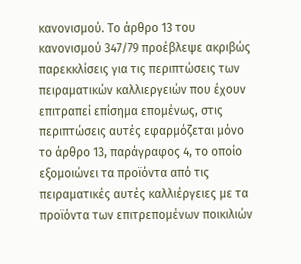κανονισμού. Το άρθρο 13 του κανονισμού 347/79 προέβλεψε ακριβώς παρεκκλίσεις για τις περιπτώσεις των πειραματικών καλλιεργειών που έχουν επιτραπεί επίσημα επομένως, στις περιπτώσεις αυτές εφαρμόζεται μόνο το άρθρο 13, παράγραφος 4, το οποίο εξομοιώνει τα προϊόντα από τις πειραματικές αυτές καλλιέργειες με τα προϊόντα των επιτρεπομένων ποικιλιών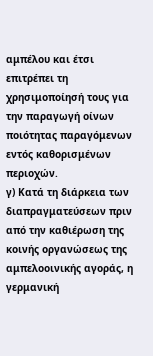αμπέλου και έτσι επιτρέπει τη χρησιμοποίησή τους για την παραγωγή οίνων ποιότητας παραγόμενων εντός καθορισμένων περιοχών.
γ) Κατά τη διάρκεια των διαπραγματεύσεων πριν από την καθιέρωση της κοινής οργανώσεως της αμπελοοινικής αγοράς, η γερμανική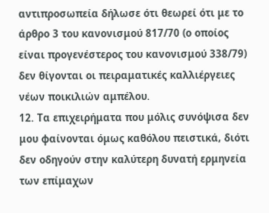αντιπροσωπεία δήλωσε ότι θεωρεί ότι με το άρθρο 3 του κανονισμού 817/70 (ο οποίος είναι προγενέστερος του κανονισμού 338/79) δεν θίγονται οι πειραματικές καλλιέργειες νέων ποικιλιών αμπέλου.
12. Τα επιχειρήματα που μόλις συνόψισα δεν μου φαίνονται όμως καθόλου πειστικά, διότι δεν οδηγούν στην καλύτερη δυνατή ερμηνεία των επίμαχων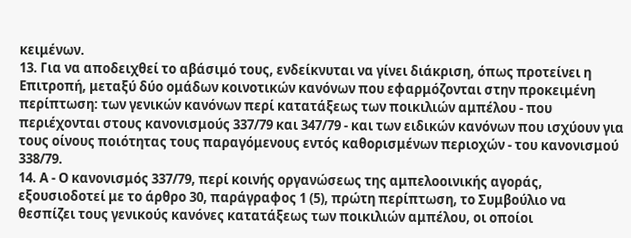κειμένων.
13. Για να αποδειχθεί το αβάσιμό τους, ενδείκνυται να γίνει διάκριση, όπως προτείνει η Επιτροπή, μεταξύ δύο ομάδων κοινοτικών κανόνων που εφαρμόζονται στην προκειμένη περίπτωση: των γενικών κανόνων περί κατατάξεως των ποικιλιών αμπέλου - που περιέχονται στους κανονισμούς 337/79 και 347/79 - και των ειδικών κανόνων που ισχύουν για τους οίνους ποιότητας τους παραγόμενους εντός καθορισμένων περιοχών - του κανονισμού 338/79.
14. Α - Ο κανονισμός 337/79, περί κοινής οργανώσεως της αμπελοοινικής αγοράς, εξουσιοδοτεί με το άρθρο 30, παράγραφος 1 (5), πρώτη περίπτωση, το Συμβούλιο να θεσπίζει τους γενικούς κανόνες κατατάξεως των ποικιλιών αμπέλου, οι οποίοι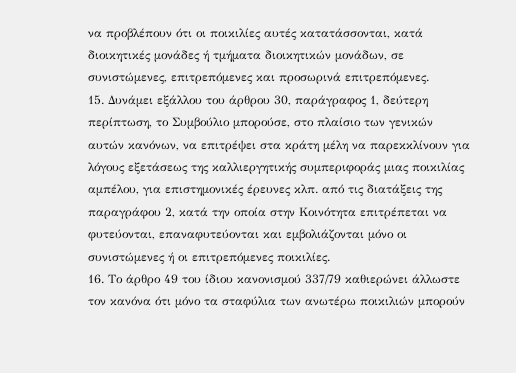να προβλέπουν ότι οι ποικιλίες αυτές κατατάσσονται, κατά διοικητικές μονάδες ή τμήματα διοικητικών μονάδων, σε συνιστώμενες, επιτρεπόμενες και προσωρινά επιτρεπόμενες.
15. Δυνάμει εξάλλου του άρθρου 30, παράγραφος 1, δεύτερη περίπτωση, το Συμβούλιο μπορούσε, στο πλαίσιο των γενικών αυτών κανόνων, να επιτρέψει στα κράτη μέλη να παρεκκλίνουν για λόγους εξετάσεως της καλλιεργητικής συμπεριφοράς μιας ποικιλίας αμπέλου, για επιστημονικές έρευνες κλπ. από τις διατάξεις της παραγράφου 2, κατά την οποία στην Κοινότητα επιτρέπεται να φυτεύονται, επαναφυτεύονται και εμβολιάζονται μόνο οι συνιστώμενες ή οι επιτρεπόμενες ποικιλίες.
16. Το άρθρο 49 του ίδιου κανονισμού 337/79 καθιερώνει άλλωστε τον κανόνα ότι μόνο τα σταφύλια των ανωτέρω ποικιλιών μπορούν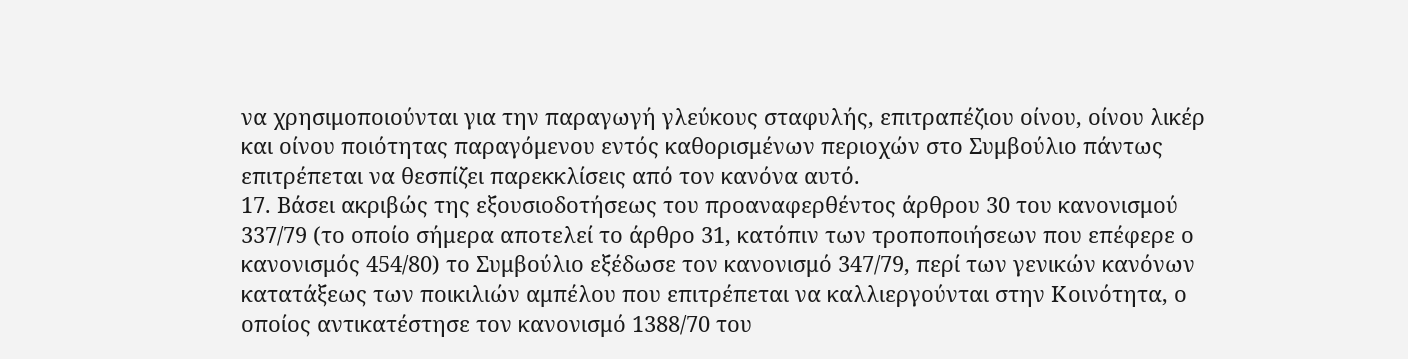να χρησιμοποιούνται για την παραγωγή γλεύκους σταφυλής, επιτραπέζιου οίνου, οίνου λικέρ και οίνου ποιότητας παραγόμενου εντός καθορισμένων περιοχών στο Συμβούλιο πάντως επιτρέπεται να θεσπίζει παρεκκλίσεις από τον κανόνα αυτό.
17. Βάσει ακριβώς της εξουσιοδοτήσεως του προαναφερθέντος άρθρου 30 του κανονισμού 337/79 (το οποίο σήμερα αποτελεί το άρθρο 31, κατόπιν των τροποποιήσεων που επέφερε ο κανονισμός 454/80) το Συμβούλιο εξέδωσε τον κανονισμό 347/79, περί των γενικών κανόνων κατατάξεως των ποικιλιών αμπέλου που επιτρέπεται να καλλιεργούνται στην Κοινότητα, ο οποίος αντικατέστησε τον κανονισμό 1388/70 του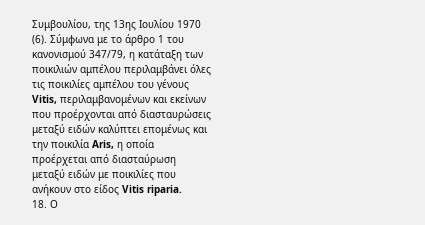Συμβουλίου, της 13ης Ιουλίου 1970 (6). Σύμφωνα με το άρθρο 1 του κανονισμού 347/79, η κατάταξη των ποικιλιών αμπέλου περιλαμβάνει όλες τις ποικιλίες αμπέλου του γένους Vitis, περιλαμβανομένων και εκείνων που προέρχονται από διασταυρώσεις μεταξύ ειδών καλύπτει επομένως και την ποικιλία Aris, η οποία προέρχεται από διασταύρωση μεταξύ ειδών με ποικιλίες που ανήκουν στο είδος Vitis riparia.
18. Ο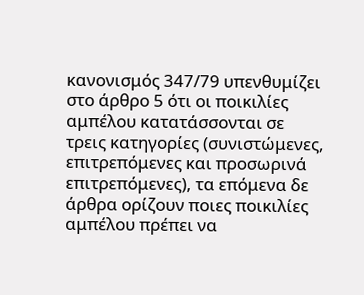κανονισμός 347/79 υπενθυμίζει στο άρθρο 5 ότι οι ποικιλίες αμπέλου κατατάσσονται σε τρεις κατηγορίες (συνιστώμενες, επιτρεπόμενες και προσωρινά επιτρεπόμενες), τα επόμενα δε άρθρα ορίζουν ποιες ποικιλίες αμπέλου πρέπει να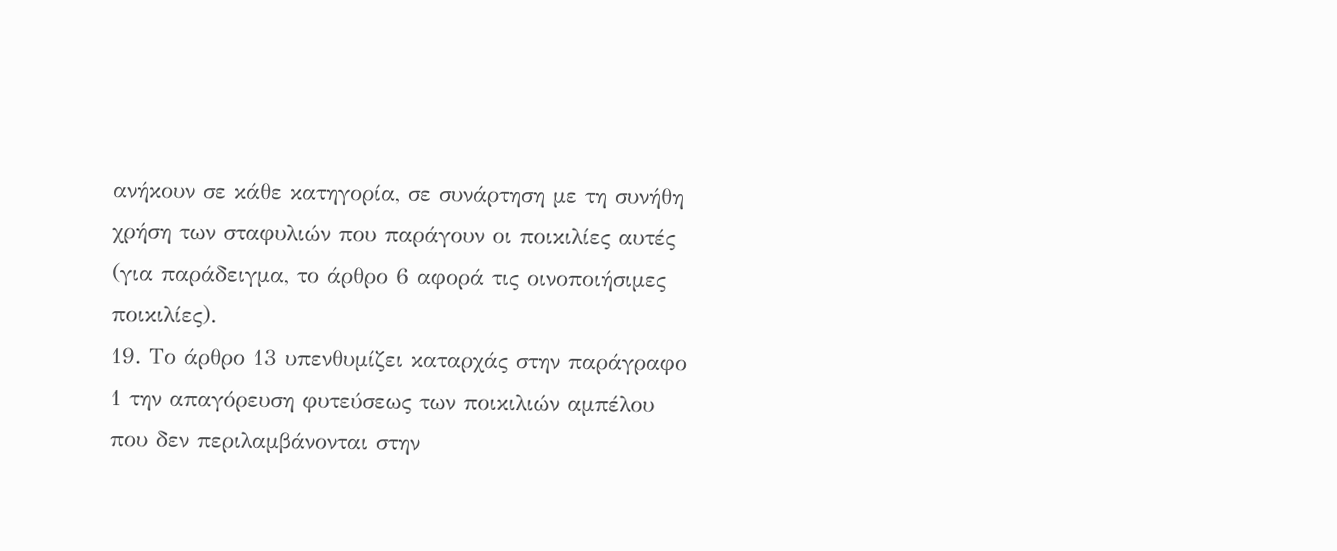ανήκουν σε κάθε κατηγορία, σε συνάρτηση με τη συνήθη χρήση των σταφυλιών που παράγουν οι ποικιλίες αυτές (για παράδειγμα, το άρθρο 6 αφορά τις οινοποιήσιμες ποικιλίες).
19. Το άρθρο 13 υπενθυμίζει καταρχάς στην παράγραφο 1 την απαγόρευση φυτεύσεως των ποικιλιών αμπέλου που δεν περιλαμβάνονται στην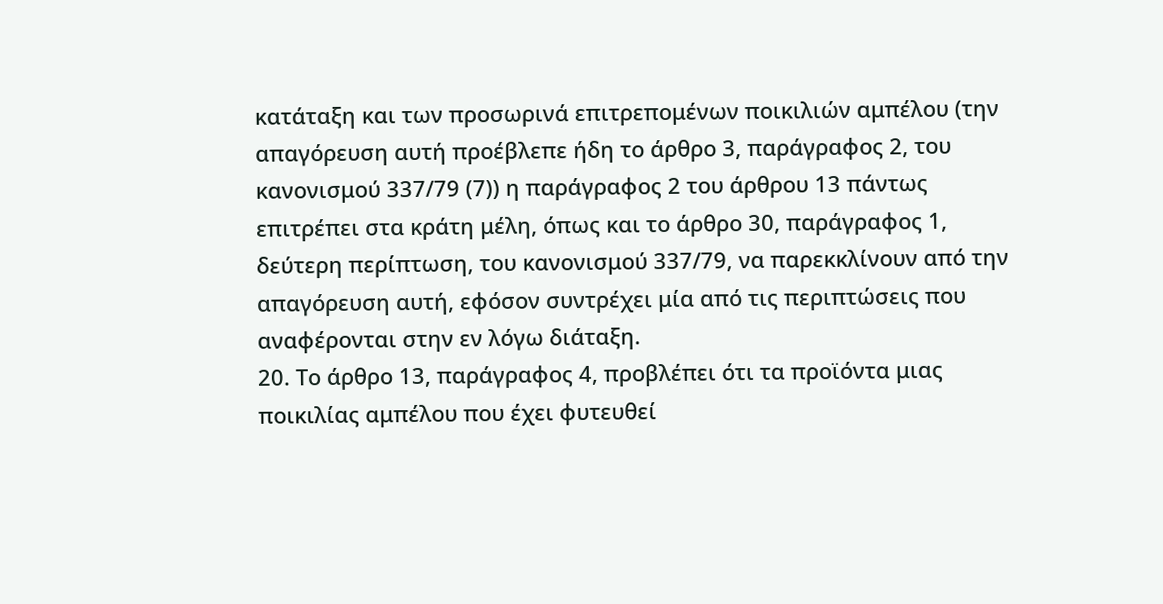κατάταξη και των προσωρινά επιτρεπομένων ποικιλιών αμπέλου (την απαγόρευση αυτή προέβλεπε ήδη το άρθρο 3, παράγραφος 2, του κανονισμού 337/79 (7)) η παράγραφος 2 του άρθρου 13 πάντως επιτρέπει στα κράτη μέλη, όπως και το άρθρο 30, παράγραφος 1, δεύτερη περίπτωση, του κανονισμού 337/79, να παρεκκλίνουν από την απαγόρευση αυτή, εφόσον συντρέχει μία από τις περιπτώσεις που αναφέρονται στην εν λόγω διάταξη.
20. Το άρθρο 13, παράγραφος 4, προβλέπει ότι τα προϊόντα μιας ποικιλίας αμπέλου που έχει φυτευθεί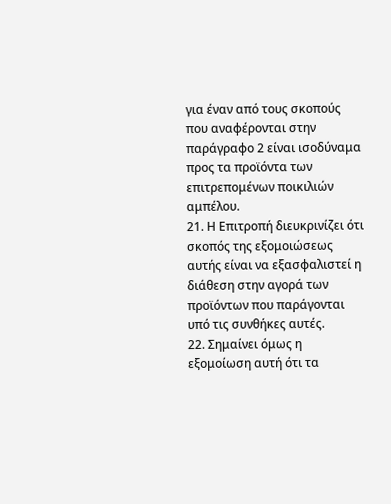για έναν από τους σκοπούς που αναφέρονται στην παράγραφο 2 είναι ισοδύναμα προς τα προϊόντα των επιτρεπομένων ποικιλιών αμπέλου.
21. Η Επιτροπή διευκρινίζει ότι σκοπός της εξομοιώσεως αυτής είναι να εξασφαλιστεί η διάθεση στην αγορά των προϊόντων που παράγονται υπό τις συνθήκες αυτές.
22. Σημαίνει όμως η εξομοίωση αυτή ότι τα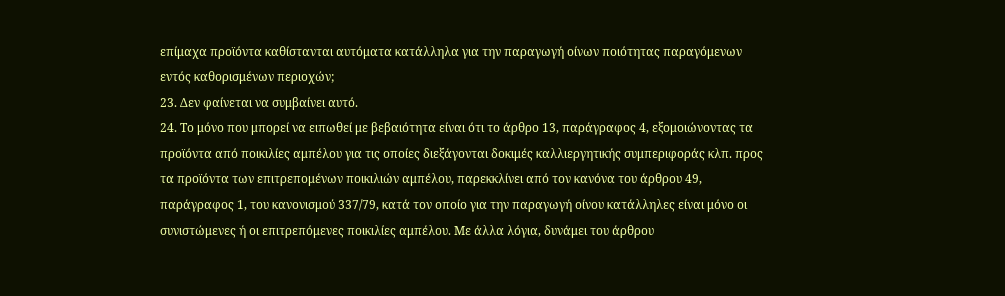επίμαχα προϊόντα καθίστανται αυτόματα κατάλληλα για την παραγωγή οίνων ποιότητας παραγόμενων εντός καθορισμένων περιοχών;
23. Δεν φαίνεται να συμβαίνει αυτό.
24. Το μόνο που μπορεί να ειπωθεί με βεβαιότητα είναι ότι το άρθρο 13, παράγραφος 4, εξομοιώνοντας τα προϊόντα από ποικιλίες αμπέλου για τις οποίες διεξάγονται δοκιμές καλλιεργητικής συμπεριφοράς κλπ. προς τα προϊόντα των επιτρεπομένων ποικιλιών αμπέλου, παρεκκλίνει από τον κανόνα του άρθρου 49, παράγραφος 1, του κανονισμού 337/79, κατά τον οποίο για την παραγωγή οίνου κατάλληλες είναι μόνο οι συνιστώμενες ή οι επιτρεπόμενες ποικιλίες αμπέλου. Με άλλα λόγια, δυνάμει του άρθρου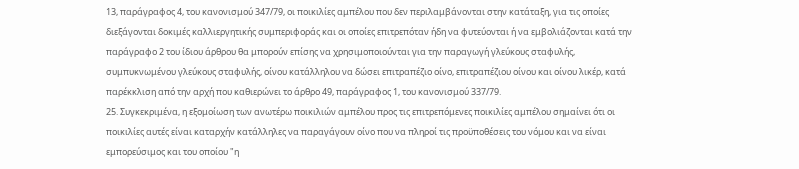13, παράγραφος 4, του κανονισμού 347/79, οι ποικιλίες αμπέλου που δεν περιλαμβάνονται στην κατάταξη, για τις οποίες διεξάγονται δοκιμές καλλιεργητικής συμπεριφοράς και οι οποίες επιτρεπόταν ήδη να φυτεύονται ή να εμβολιάζονται κατά την παράγραφο 2 του ίδιου άρθρου θα μπορούν επίσης να χρησιμοποιούνται για την παραγωγή γλεύκους σταφυλής, συμπυκνωμένου γλεύκους σταφυλής, οίνου κατάλληλου να δώσει επιτραπέζιο οίνο, επιτραπέζιου οίνου και οίνου λικέρ, κατά παρέκκλιση από την αρχή που καθιερώνει το άρθρο 49, παράγραφος 1, του κανονισμού 337/79.
25. Συγκεκριμένα, η εξομοίωση των ανωτέρω ποικιλιών αμπέλου προς τις επιτρεπόμενες ποικιλίες αμπέλου σημαίνει ότι οι ποικιλίες αυτές είναι καταρχήν κατάλληλες να παραγάγουν οίνο που να πληροί τις προϋποθέσεις του νόμου και να είναι εμπορεύσιμος και του οποίου "η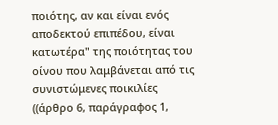ποιότης, αν και είναι ενός αποδεκτού επιπέδου, είναι κατωτέρα" της ποιότητας του οίνου που λαμβάνεται από τις συνιστώμενες ποικιλίες ((άρθρο 6, παράγραφος 1,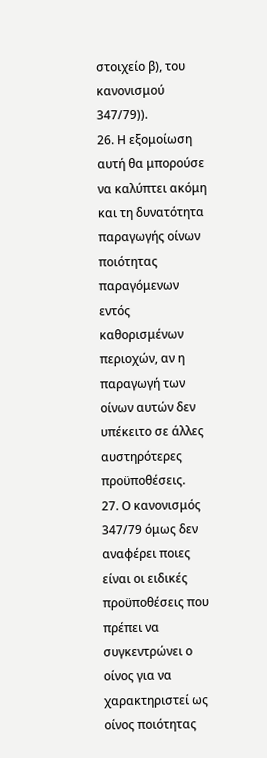στοιχείο β), του κανονισμού 347/79)).
26. Η εξομοίωση αυτή θα μπορούσε να καλύπτει ακόμη και τη δυνατότητα παραγωγής οίνων ποιότητας παραγόμενων εντός καθορισμένων περιοχών, αν η παραγωγή των οίνων αυτών δεν υπέκειτο σε άλλες αυστηρότερες προϋποθέσεις.
27. Ο κανονισμός 347/79 όμως δεν αναφέρει ποιες είναι οι ειδικές προϋποθέσεις που πρέπει να συγκεντρώνει ο οίνος για να χαρακτηριστεί ως οίνος ποιότητας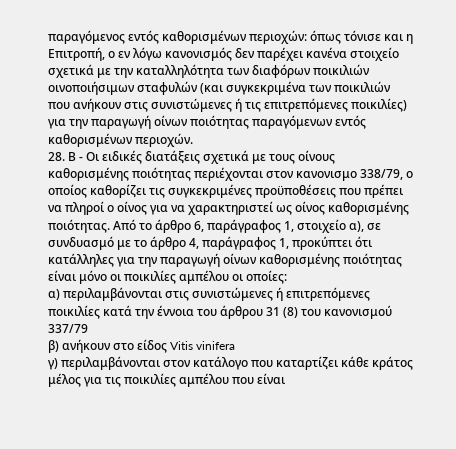παραγόμενος εντός καθορισμένων περιοχών: όπως τόνισε και η Επιτροπή, ο εν λόγω κανονισμός δεν παρέχει κανένα στοιχείο σχετικά με την καταλληλότητα των διαφόρων ποικιλιών οινοποιήσιμων σταφυλών (και συγκεκριμένα των ποικιλιών που ανήκουν στις συνιστώμενες ή τις επιτρεπόμενες ποικιλίες) για την παραγωγή οίνων ποιότητας παραγόμενων εντός καθορισμένων περιοχών.
28. Β - Οι ειδικές διατάξεις σχετικά με τους οίνους καθορισμένης ποιότητας περιέχονται στον κανονισμο 338/79, ο οποίος καθορίζει τις συγκεκριμένες προϋποθέσεις που πρέπει να πληροί ο οίνος για να χαρακτηριστεί ως οίνος καθορισμένης ποιότητας. Από το άρθρο 6, παράγραφος 1, στοιχείο α), σε συνδυασμό με το άρθρο 4, παράγραφος 1, προκύπτει ότι κατάλληλες για την παραγωγή οίνων καθορισμένης ποιότητας είναι μόνο οι ποικιλίες αμπέλου οι οποίες:
α) περιλαμβάνονται στις συνιστώμενες ή επιτρεπόμενες ποικιλίες κατά την έννοια του άρθρου 31 (8) του κανονισμού 337/79
β) ανήκουν στο είδος Vitis vinifera
γ) περιλαμβάνονται στον κατάλογο που καταρτίζει κάθε κράτος μέλος για τις ποικιλίες αμπέλου που είναι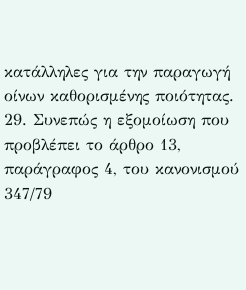κατάλληλες για την παραγωγή οίνων καθορισμένης ποιότητας.
29. Συνεπώς η εξομοίωση που προβλέπει το άρθρο 13, παράγραφος 4, του κανονισμού 347/79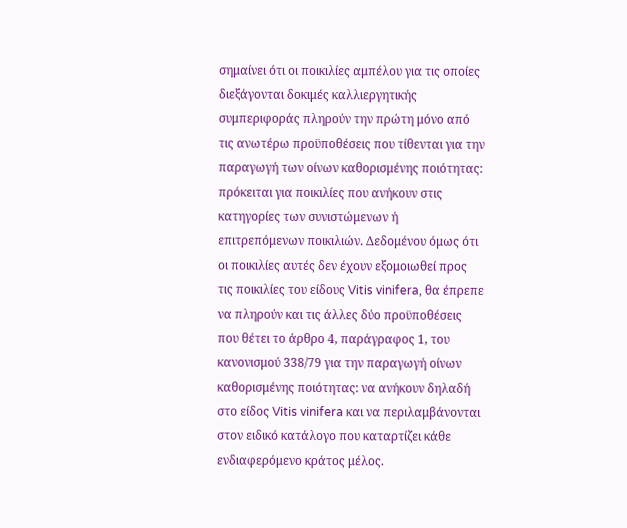σημαίνει ότι οι ποικιλίες αμπέλου για τις οποίες διεξάγονται δοκιμές καλλιεργητικής συμπεριφοράς πληρούν την πρώτη μόνο από τις ανωτέρω προϋποθέσεις που τίθενται για την παραγωγή των οίνων καθορισμένης ποιότητας: πρόκειται για ποικιλίες που ανήκουν στις κατηγορίες των συνιστώμενων ή επιτρεπόμενων ποικιλιών. Δεδομένου όμως ότι οι ποικιλίες αυτές δεν έχουν εξομοιωθεί προς τις ποικιλίες του είδους Vitis vinifera, θα έπρεπε να πληρούν και τις άλλες δύο προϋποθέσεις που θέτει το άρθρο 4, παράγραφος 1, του κανονισμού 338/79 για την παραγωγή οίνων καθορισμένης ποιότητας: να ανήκουν δηλαδή στο είδος Vitis vinifera και να περιλαμβάνονται στον ειδικό κατάλογο που καταρτίζει κάθε ενδιαφερόμενο κράτος μέλος.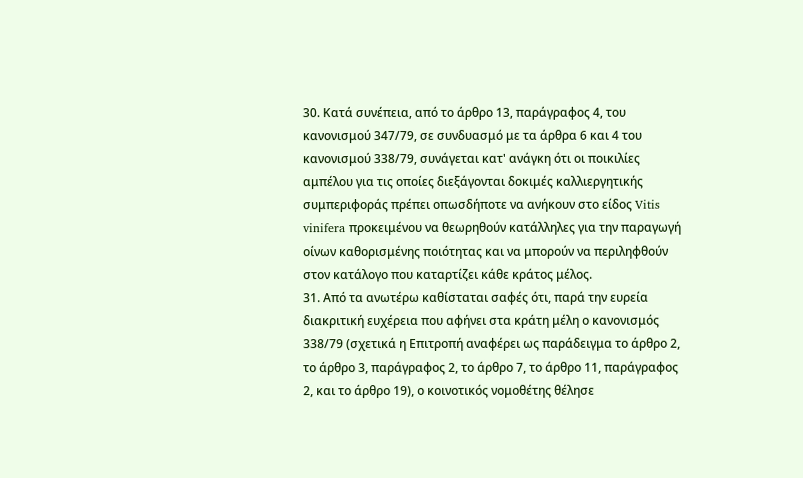30. Κατά συνέπεια, από το άρθρο 13, παράγραφος 4, του κανονισμού 347/79, σε συνδυασμό με τα άρθρα 6 και 4 του κανονισμού 338/79, συνάγεται κατ' ανάγκη ότι οι ποικιλίες αμπέλου για τις οποίες διεξάγονται δοκιμές καλλιεργητικής συμπεριφοράς πρέπει οπωσδήποτε να ανήκουν στο είδος Vitis vinifera προκειμένου να θεωρηθούν κατάλληλες για την παραγωγή οίνων καθορισμένης ποιότητας και να μπορούν να περιληφθούν στον κατάλογο που καταρτίζει κάθε κράτος μέλος.
31. Από τα ανωτέρω καθίσταται σαφές ότι, παρά την ευρεία διακριτική ευχέρεια που αφήνει στα κράτη μέλη ο κανονισμός 338/79 (σχετικά η Επιτροπή αναφέρει ως παράδειγμα το άρθρο 2, το άρθρο 3, παράγραφος 2, το άρθρο 7, το άρθρο 11, παράγραφος 2, και το άρθρο 19), ο κοινοτικός νομοθέτης θέλησε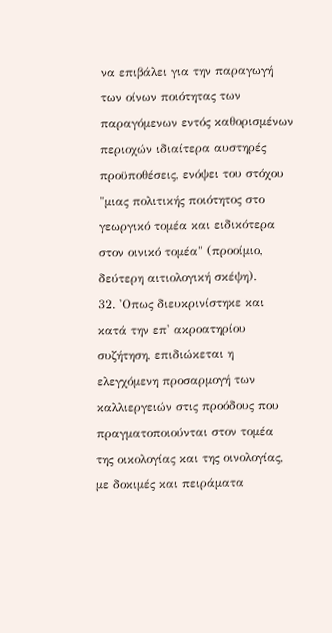να επιβάλει για την παραγωγή των οίνων ποιότητας των παραγόμενων εντός καθορισμένων περιοχών ιδιαίτερα αυστηρές προϋποθέσεις, ενόψει του στόχου "μιας πολιτικής ποιότητος στο γεωργικό τομέα και ειδικότερα στον οινικό τομέα" (προοίμιο, δεύτερη αιτιολογική σκέψη).
32. 'Οπως διευκρινίστηκε και κατά την επ' ακροατηρίου συζήτηση, επιδιώκεται η ελεγχόμενη προσαρμογή των καλλιεργειών στις προόδους που πραγματοποιούνται στον τομέα της οικολογίας και της οινολογίας, με δοκιμές και πειράματα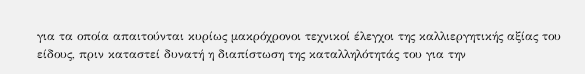για τα οποία απαιτούνται κυρίως μακρόχρονοι τεχνικοί έλεγχοι της καλλιεργητικής αξίας του είδους, πριν καταστεί δυνατή η διαπίστωση της καταλληλότητάς του για την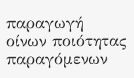παραγωγή οίνων ποιότητας παραγόμενων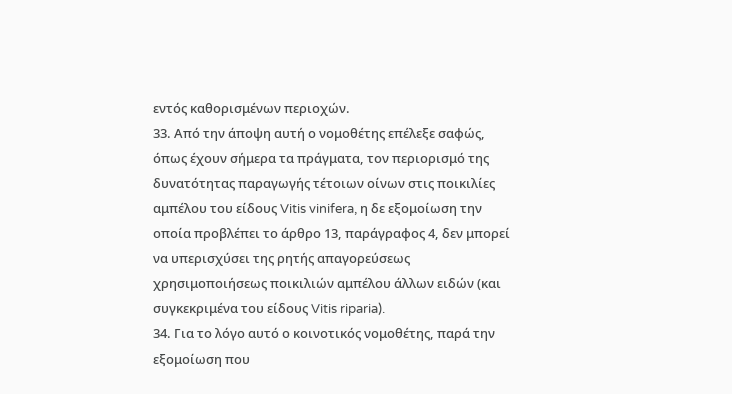εντός καθορισμένων περιοχών.
33. Από την άποψη αυτή ο νομοθέτης επέλεξε σαφώς, όπως έχουν σήμερα τα πράγματα, τον περιορισμό της δυνατότητας παραγωγής τέτοιων οίνων στις ποικιλίες αμπέλου του είδους Vitis vinifera, η δε εξομοίωση την οποία προβλέπει το άρθρο 13, παράγραφος 4, δεν μπορεί να υπερισχύσει της ρητής απαγορεύσεως χρησιμοποιήσεως ποικιλιών αμπέλου άλλων ειδών (και συγκεκριμένα του είδους Vitis riparia).
34. Για το λόγο αυτό ο κοινοτικός νομοθέτης, παρά την εξομοίωση που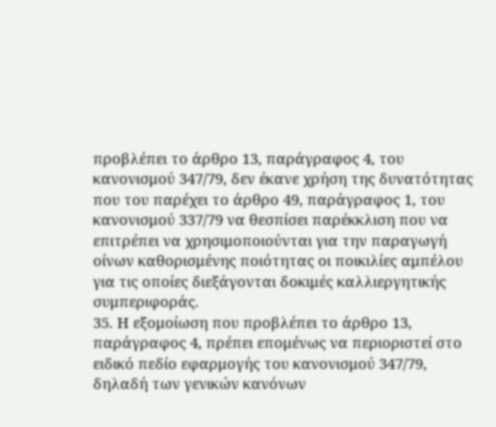προβλέπει το άρθρο 13, παράγραφος 4, του κανονισμού 347/79, δεν έκανε χρήση της δυνατότητας που του παρέχει το άρθρο 49, παράγραφος 1, του κανονισμού 337/79 να θεσπίσει παρέκκλιση που να επιτρέπει να χρησιμοποιούνται για την παραγωγή οίνων καθορισμένης ποιότητας οι ποικιλίες αμπέλου για τις οποίες διεξάγονται δοκιμές καλλιεργητικής συμπεριφοράς.
35. Η εξομοίωση που προβλέπει το άρθρο 13, παράγραφος 4, πρέπει επομένως να περιοριστεί στο ειδικό πεδίο εφαρμογής του κανονισμού 347/79, δηλαδή των γενικών κανόνων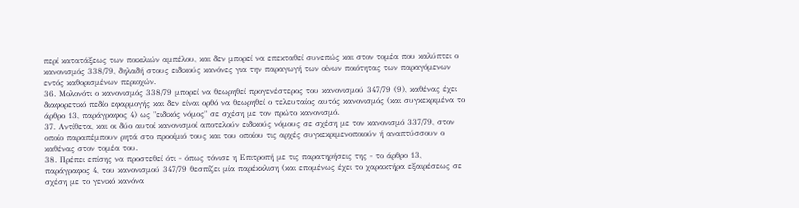περί κατατάξεως των ποικιλιών αμπέλου, και δεν μπορεί να επεκταθεί συνεπώς και στον τομέα που καλύπτει ο κανονισμός 338/79, δηλαδή στους ειδικούς κανόνες για την παραγωγή των οίνων ποιότητας των παραγόμενων εντός καθορισμένων περιοχών.
36. Μολονότι ο κανονισμός 338/79 μπορεί να θεωρηθεί προγενέστερος του κανονισμού 347/79 (9), καθένας έχει διαφορετικό πεδίο εφαρμογής και δεν είναι ορθό να θεωρηθεί ο τελευταίος αυτός κανονισμός (και συγκεκριμένα το άρθρο 13, παράγραφος 4) ως "ειδικός νόμος" σε σχέση με τον πρώτο κανονισμό.
37. Αντίθετα, και οι δύο αυτοί κανονισμοί αποτελούν ειδικούς νόμους σε σχέση με τον κανονισμό 337/79, στον οποίο παραπέμπουν ρητά στο προοίμιό τους και του οποίου τις αρχές συγκεκριμενοποιούν ή αναπτύσσουν ο καθένας στον τομέα του.
38. Πρέπει επίσης να προστεθεί ότι - όπως τόνισε η Επιτροπή με τις παρατηρήσεις της - το άρθρο 13, παράγραφος 4, του κανονισμού 347/79 θεσπίζει μία παρέκκλιση (και επομένως έχει το χαρακτήρα εξαιρέσεως σε σχέση με το γενικό κανόνα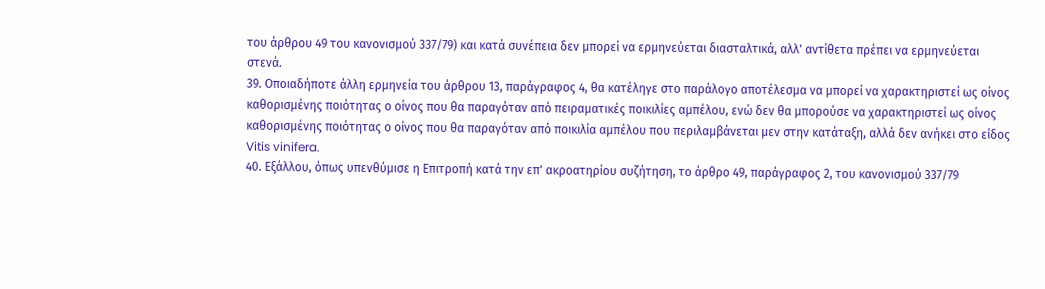του άρθρου 49 του κανονισμού 337/79) και κατά συνέπεια δεν μπορεί να ερμηνεύεται διασταλτικά, αλλ' αντίθετα πρέπει να ερμηνεύεται στενά.
39. Οποιαδήποτε άλλη ερμηνεία του άρθρου 13, παράγραφος 4, θα κατέληγε στο παράλογο αποτέλεσμα να μπορεί να χαρακτηριστεί ως οίνος καθορισμένης ποιότητας ο οίνος που θα παραγόταν από πειραματικές ποικιλίες αμπέλου, ενώ δεν θα μπορούσε να χαρακτηριστεί ως οίνος καθορισμένης ποιότητας ο οίνος που θα παραγόταν από ποικιλία αμπέλου που περιλαμβάνεται μεν στην κατάταξη, αλλά δεν ανήκει στο είδος Vitis vinifera.
40. Εξάλλου, όπως υπενθύμισε η Επιτροπή κατά την επ' ακροατηρίου συζήτηση, το άρθρο 49, παράγραφος 2, του κανονισμού 337/79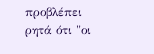προβλέπει ρητά ότι "οι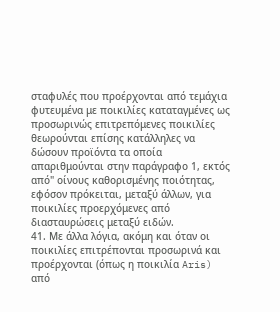σταφυλές που προέρχονται από τεμάχια φυτευμένα με ποικιλίες καταταγμένες ως προσωρινώς επιτρεπόμενες ποικιλίες θεωρούνται επίσης κατάλληλες να δώσουν προϊόντα τα οποία απαριθμούνται στην παράγραφο 1, εκτός από" οίνους καθορισμένης ποιότητας, εφόσον πρόκειται, μεταξύ άλλων, για ποικιλίες προερχόμενες από διασταυρώσεις μεταξύ ειδών.
41. Με άλλα λόγια, ακόμη και όταν οι ποικιλίες επιτρέπονται προσωρινά και προέρχονται (όπως η ποικιλία Aris) από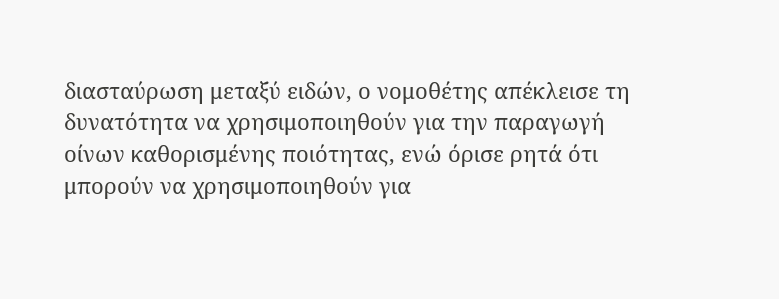διασταύρωση μεταξύ ειδών, ο νομοθέτης απέκλεισε τη δυνατότητα να χρησιμοποιηθούν για την παραγωγή οίνων καθορισμένης ποιότητας, ενώ όρισε ρητά ότι μπορούν να χρησιμοποιηθούν για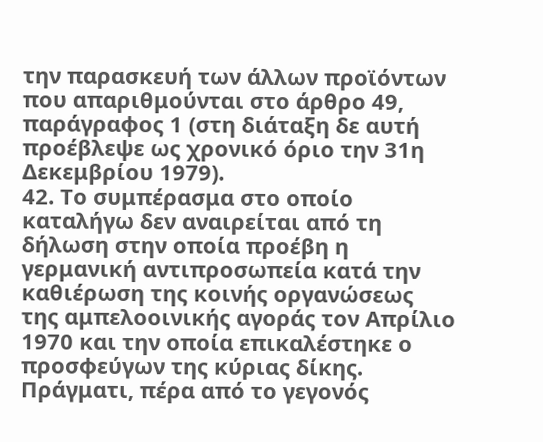την παρασκευή των άλλων προϊόντων που απαριθμούνται στο άρθρο 49, παράγραφος 1 (στη διάταξη δε αυτή προέβλεψε ως χρονικό όριο την 31η Δεκεμβρίου 1979).
42. Το συμπέρασμα στο οποίο καταλήγω δεν αναιρείται από τη δήλωση στην οποία προέβη η γερμανική αντιπροσωπεία κατά την καθιέρωση της κοινής οργανώσεως της αμπελοοινικής αγοράς τον Απρίλιο 1970 και την οποία επικαλέστηκε ο προσφεύγων της κύριας δίκης. Πράγματι, πέρα από το γεγονός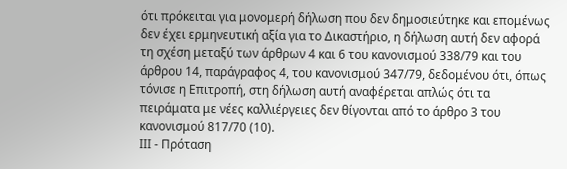ότι πρόκειται για μονομερή δήλωση που δεν δημοσιεύτηκε και επομένως δεν έχει ερμηνευτική αξία για το Δικαστήριο, η δήλωση αυτή δεν αφορά τη σχέση μεταξύ των άρθρων 4 και 6 του κανονισμού 338/79 και του άρθρου 14, παράγραφος 4, του κανονισμού 347/79, δεδομένου ότι, όπως τόνισε η Επιτροπή, στη δήλωση αυτή αναφέρεται απλώς ότι τα πειράματα με νέες καλλιέργειες δεν θίγονται από το άρθρο 3 του κανονισμού 817/70 (10).
ΙΙΙ - Πρόταση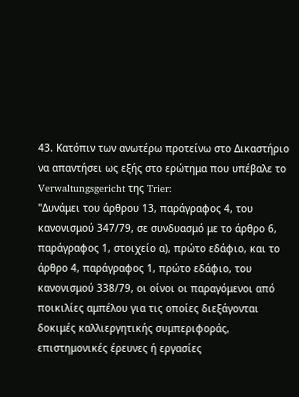43. Κατόπιν των ανωτέρω προτείνω στο Δικαστήριο να απαντήσει ως εξής στο ερώτημα που υπέβαλε το Verwaltungsgericht της Trier:
"Δυνάμει του άρθρου 13, παράγραφος 4, του κανονισμού 347/79, σε συνδυασμό με το άρθρο 6, παράγραφος 1, στοιχείο α), πρώτο εδάφιο, και το άρθρο 4, παράγραφος 1, πρώτο εδάφιο, του κανονισμού 338/79, οι οίνοι οι παραγόμενοι από ποικιλίες αμπέλου για τις οποίες διεξάγονται δοκιμές καλλιεργητικής συμπεριφοράς, επιστημονικές έρευνες ή εργασίες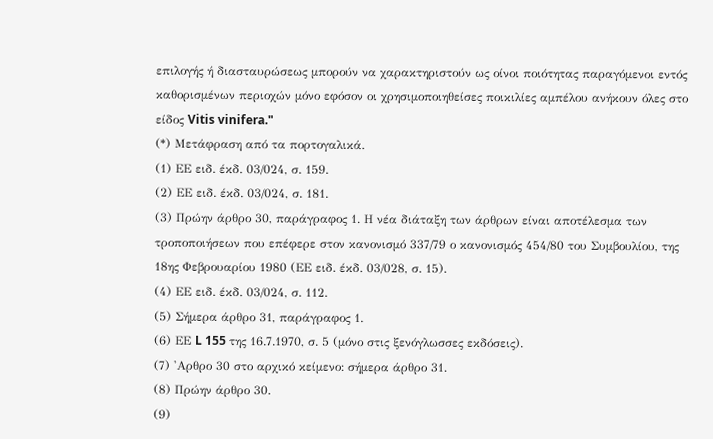επιλογής ή διασταυρώσεως μπορούν να χαρακτηριστούν ως οίνοι ποιότητας παραγόμενοι εντός καθορισμένων περιοχών μόνο εφόσον οι χρησιμοποιηθείσες ποικιλίες αμπέλου ανήκουν όλες στο είδος Vitis vinifera."
(*) Μετάφραση από τα πορτογαλικά.
(1) ΕΕ ειδ. έκδ. 03/024, σ. 159.
(2) ΕΕ ειδ. έκδ. 03/024, σ. 181.
(3) Πρώην άρθρο 30, παράγραφος 1. Η νέα διάταξη των άρθρων είναι αποτέλεσμα των τροποποιήσεων που επέφερε στον κανονισμό 337/79 ο κανονισμός 454/80 του Συμβουλίου, της 18ης Φεβρουαρίου 1980 (ΕΕ ειδ. έκδ. 03/028, σ. 15).
(4) ΕΕ ειδ. έκδ. 03/024, σ. 112.
(5) Σήμερα άρθρο 31, παράγραφος 1.
(6) ΕΕ L 155 της 16.7.1970, σ. 5 (μόνο στις ξενόγλωσσες εκδόσεις).
(7) 'Αρθρο 30 στο αρχικό κείμενο: σήμερα άρθρο 31.
(8) Πρώην άρθρο 30.
(9)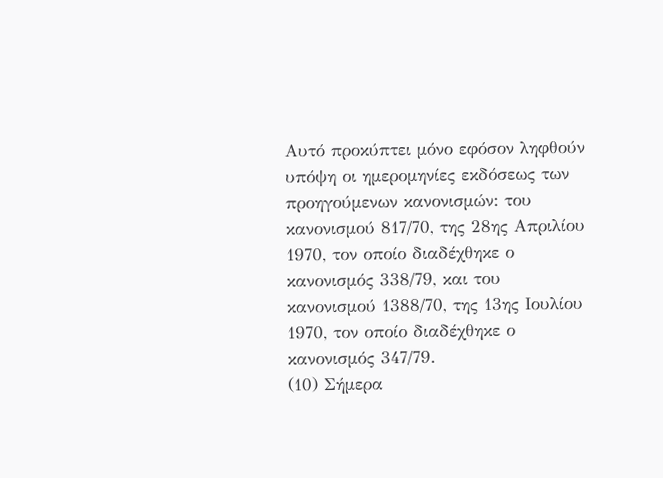Αυτό προκύπτει μόνο εφόσον ληφθούν υπόψη οι ημερομηνίες εκδόσεως των προηγούμενων κανονισμών: του κανονισμού 817/70, της 28ης Απριλίου 1970, τον οποίο διαδέχθηκε ο κανονισμός 338/79, και του κανονισμού 1388/70, της 13ης Ιουλίου 1970, τον οποίο διαδέχθηκε ο κανονισμός 347/79.
(10) Σήμερα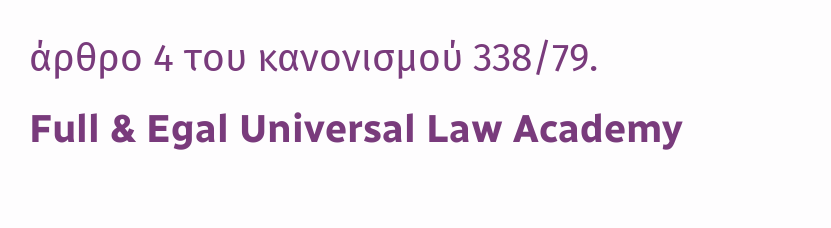άρθρο 4 του κανονισμού 338/79.
Full & Egal Universal Law Academy